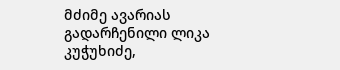მძიმე ავარიას გადარჩენილი ლიკა კუჭუხიძე,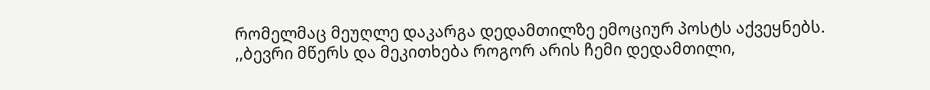რომელმაც მეუღლე დაკარგა დედამთილზე ემოციურ პოსტს აქვეყნებს.
,,ბევრი მწერს და მეკითხება როგორ არის ჩემი დედამთილი,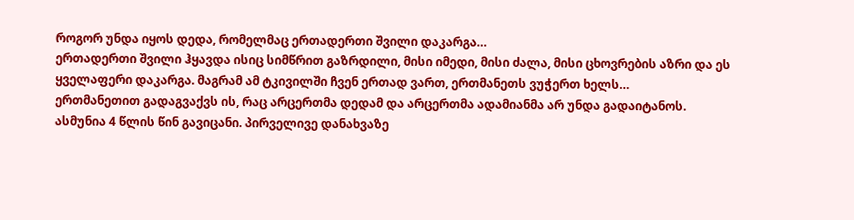როგორ უნდა იყოს დედა, რომელმაც ერთადერთი შვილი დაკარგა…
ერთადერთი შვილი ჰყავდა ისიც სიმწრით გაზრდილი, მისი იმედი, მისი ძალა, მისი ცხოვრების აზრი და ეს ყველაფერი დაკარგა. მაგრამ ამ ტკივილში ჩვენ ერთად ვართ, ერთმანეთს ვუჭერთ ხელს…
ერთმანეთით გადაგვაქვს ის, რაც არცერთმა დედამ და არცერთმა ადამიანმა არ უნდა გადაიტანოს.
ასმუნია 4 წლის წინ გავიცანი. პირველივე დანახვაზე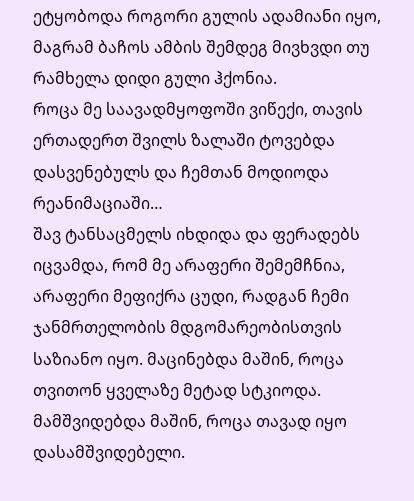ეტყობოდა როგორი გულის ადამიანი იყო, მაგრამ ბაჩოს ამბის შემდეგ მივხვდი თუ რამხელა დიდი გული ჰქონია.
როცა მე საავადმყოფოში ვიწექი, თავის ერთადერთ შვილს ზალაში ტოვებდა დასვენებულს და ჩემთან მოდიოდა რეანიმაციაში…
შავ ტანსაცმელს იხდიდა და ფერადებს იცვამდა, რომ მე არაფერი შემემჩნია,
არაფერი მეფიქრა ცუდი, რადგან ჩემი ჯანმრთელობის მდგომარეობისთვის საზიანო იყო. მაცინებდა მაშინ, როცა თვითონ ყველაზე მეტად სტკიოდა. მამშვიდებდა მაშინ, როცა თავად იყო დასამშვიდებელი.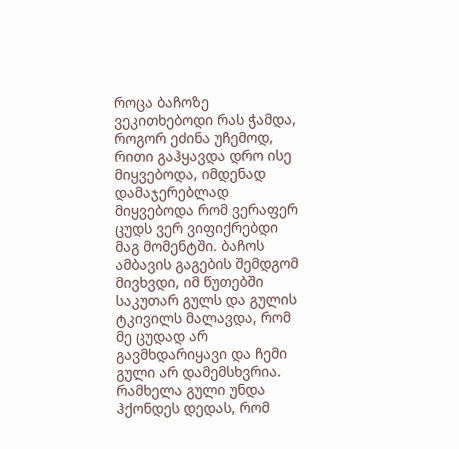როცა ბაჩოზე ვეკითხებოდი რას ჭამდა, როგორ ეძინა უჩემოდ, რითი გაჰყავდა დრო ისე მიყვებოდა, იმდენად დამაჯერებლად მიყვებოდა რომ ვერაფერ ცუდს ვერ ვიფიქრებდი მაგ მომენტში. ბაჩოს ამბავის გაგების შემდგომ მივხვდი, იმ წუთებში საკუთარ გულს და გულის ტკივილს მალავდა, რომ მე ცუდად არ გავმხდარიყავი და ჩემი გული არ დამემსხვრია. რამხელა გული უნდა ჰქონდეს დედას, რომ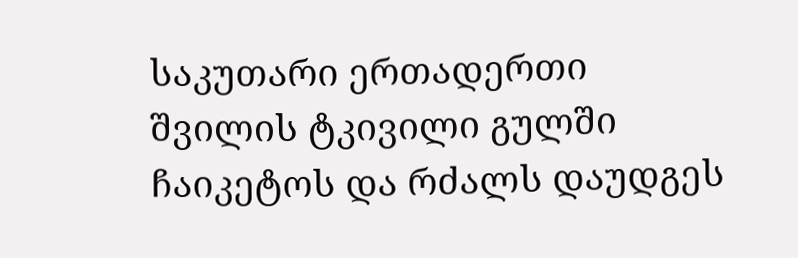საკუთარი ერთადერთი შვილის ტკივილი გულში ჩაიკეტოს და რძალს დაუდგეს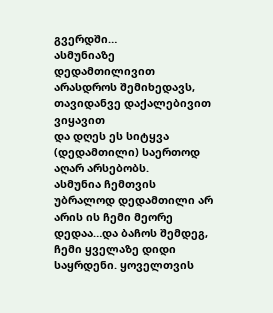გვერდში…
ასმუნიაზე დედამთილივით არასდროს შემიხედავს, თავიდანვე დაქალებივით ვიყავით
და დღეს ეს სიტყვა (დედამთილი) საერთოდ აღარ არსებობს.
ასმუნია ჩემთვის უბრალოდ დედამთილი არ არის ის ჩემი მეორე დედაა…და ბაჩოს შემდეგ, ჩემი ყველაზე დიდი საყრდენი. ყოველთვის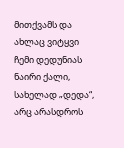მითქვამს და ახლაც ვიტყვი ჩემი დედუნიას ნაირი ქალი, სახელად „დედა“, არც არასდროს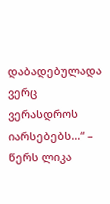დაბადებულადა ვერც ვერასდროს იარსებებს…“ – წერს ლიკა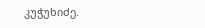კუჭუხიძე.